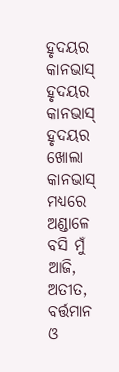ହୃଦୟର କାନଭାସ୍
ହୃଦୟର କାନଭାସ୍
ହୃଦୟର ଖୋଲା କାନଭାସ୍ ମଧ୍ୟରେ
ଅଣ୍ଡାଳେ ବସି ମୁଁ ଆଜି,
ଅତୀତ, ବର୍ତ୍ତମାନ ଓ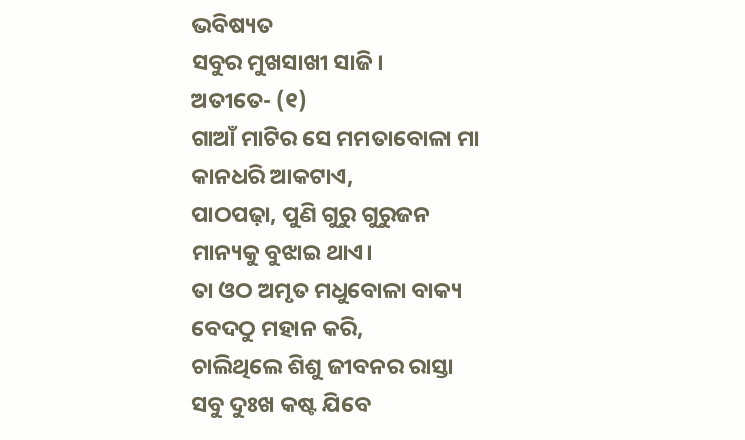ଭବିଷ୍ୟତ
ସବୁର ମୁଖସାଖୀ ସାଜି।
ଅତୀତେ- (୧)
ଗାଆଁ ମାଟିର ସେ ମମତାବୋଳା ମା
କାନଧରି ଆକଟାଏ,
ପାଠପଢ଼ା, ପୁଣି ଗୁରୁ ଗୁରୁଜନ
ମାନ୍ୟକୁ ବୁଝାଇ ଥାଏ।
ତା ଓଠ ଅମୃତ ମଧୁବୋଳା ବାକ୍ୟ
ବେଦଠୁ ମହାନ କରି,
ଚାଲିଥିଲେ ଶିଶୁ ଜୀବନର ରାସ୍ତା
ସବୁ ଦୁଃଖ କଷ୍ଟ ଯିବେ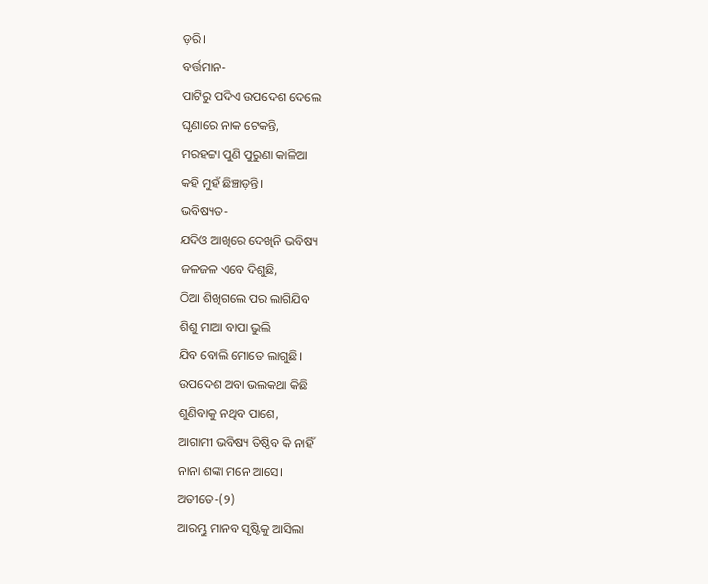ଡ଼ରି।
ବର୍ତ୍ତମାନ-
ପାଟିରୁ ପଦିଏ ଉପଦେଶ ଦେଲେ
ଘୃଣାରେ ନାକ ଟେକନ୍ତି,
ମରହଟ୍ଟା ପୁଣି ପୁରୁଣା କାଳିଆ
କହି ମୁହଁ ଛିଞ୍ଚାଡ଼ନ୍ତି।
ଭବିଷ୍ୟତ-
ଯଦିଓ ଆଖିରେ ଦେଖିନି ଭବିଷ୍ୟ
ଜଳଜଳ ଏବେ ଦିଶୁଛି,
ଠିଆ ଶିଖିଗଲେ ପର ଲାଗିଯିବ
ଶିଶୁ ମାଆ ବାପା ଭୁଲି
ଯିବ ବୋଲି ମୋତେ ଲାଗୁଛି।
ଉପଦେଶ ଅବା ଭଲକଥା କିଛି
ଶୁଣିବାକୁ ନଥିବ ପାଶେ,
ଆଗାମୀ ଭବିଷ୍ୟ ତିଷ୍ଠିବ କି ନାହିଁ
ନାନା ଶଙ୍କା ମନେ ଆସେ।
ଅତୀତେ-(୨)
ଆରମ୍ଭୁ ମାନବ ସୃଷ୍ଟିକୁ ଆସିଲା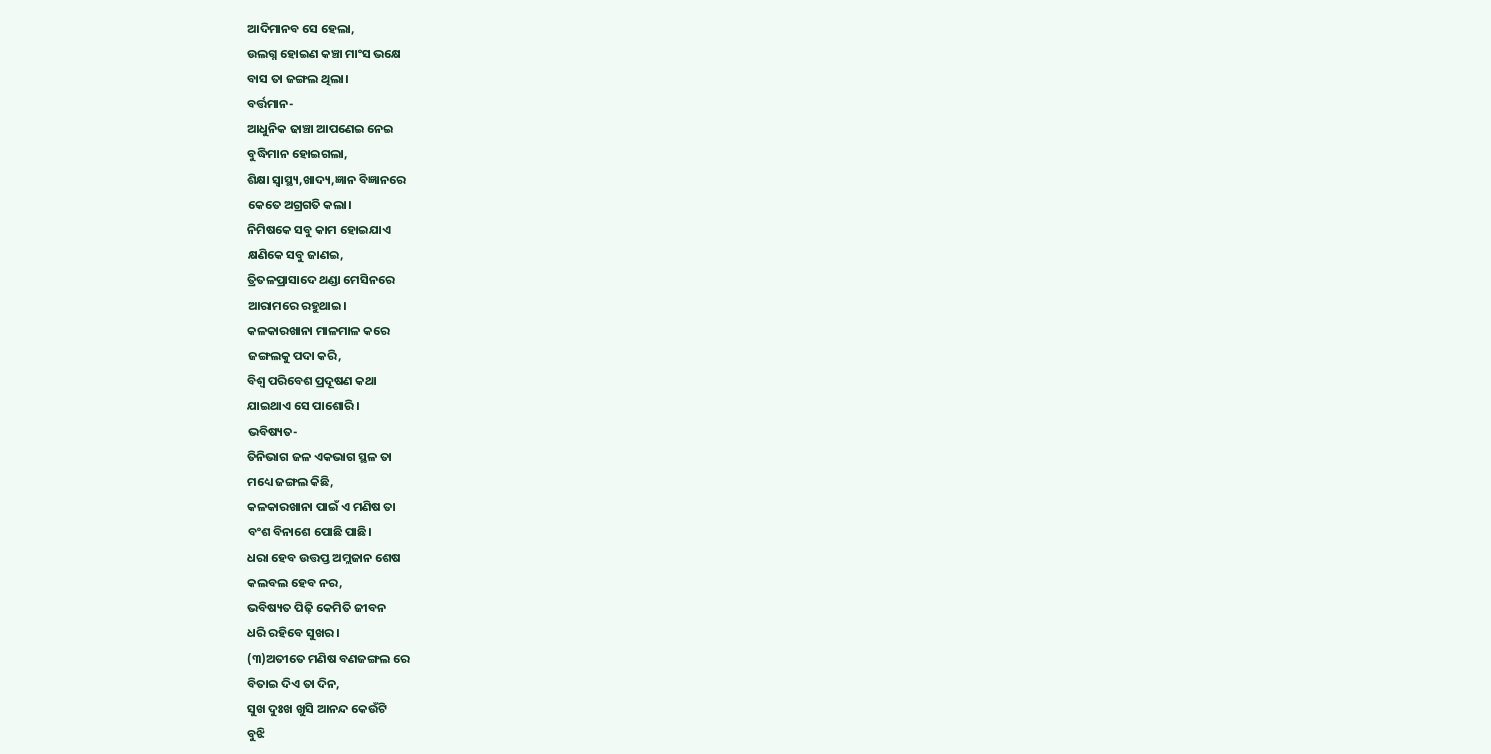ଆଦିମାନବ ସେ ହେଲା,
ଉଲଗ୍ନ ହୋଇଣ କଞ୍ଚା ମାଂସ ଭକ୍ଷେ
ବାସ ତା ଜଙ୍ଗଲ ଥିଲା।
ବର୍ତ୍ତମାନ-
ଆଧୁନିକ ଢାଞ୍ଚା ଆପଣେଇ ନେଇ
ବୁଦ୍ଧିମାନ ହୋଇଗଲା,
ଶିକ୍ଷା ସ୍ଵାସ୍ଥ୍ୟ,ଖାଦ୍ୟ,ଜ୍ଞାନ ବିଜ୍ଞାନରେ
କେତେ ଅଗ୍ରଗତି କଲା।
ନିମିଷକେ ସବୁ କାମ ହୋଇଯାଏ
କ୍ଷଣିକେ ସବୁ ଜାଣଇ,
ତ୍ରିତଳପ୍ରାସାଦେ ଥଣ୍ଡା ମେସିନରେ
ଆରାମରେ ରହୁଥାଇ।
କଳକାରଖାନା ମାଳମାଳ କରେ
ଜଙ୍ଗଲକୁ ପଦା କରି,
ବିଶ୍ଵ ପରିବେଶ ପ୍ରଦୂଷଣ କଥା
ଯାଇଥାଏ ସେ ପାଶୋରି।
ଭବିଷ୍ୟତ-
ତିନିଭାଗ ଜଳ ଏକଭାଗ ସ୍ଥଳ ତା
ମଧ୍ୟେ ଜଙ୍ଗଲ କିଛି,
କଳକାରଖାନା ପାଇଁ ଏ ମଣିଷ ତା
ବଂଶ ବିନାଶେ ପୋଛି ପାଛି।
ଧରା ହେବ ଉତ୍ତପ୍ତ ଅମ୍ଲଜାନ ଶେଷ
କଲବଲ ହେବ ନର,
ଭବିଷ୍ୟତ ପିଢ଼ି କେମିତି ଜୀବନ
ଧରି ରହିବେ ସୁଖର।
(୩)ଅତୀତେ ମଣିଷ ବଣଜଙ୍ଗଲ ରେ
ବିତାଇ ଦିଏ ତା ଦିନ,
ସୁଖ ଦୁଃଖ ଖୁସି ଆନନ୍ଦ କେଉଁଟି
ବୁଝି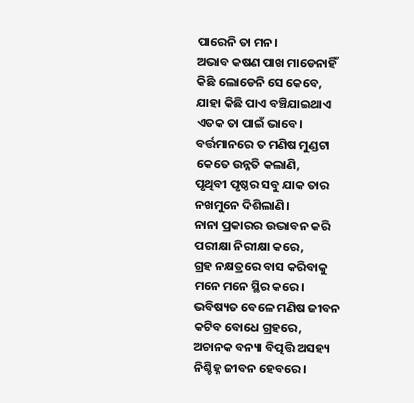ପାରେନି ତା ମନ।
ଅଭାବ କଷଣ ପାଖ ମାଡେନାହିଁ
କିଛି ଲୋଡେନି ସେ କେବେ,
ଯାହା କିଛି ପାଏ ବଞ୍ଚିଯାଇଥାଏ
ଏତକ ତା ପାଇଁ ଭାବେ।
ବର୍ତ୍ତମାନରେ ତ ମଣିଷ ମୁଣ୍ଡଟା
କେତେ ଉନ୍ନତି କଲାଣି,
ପୃଥିବୀ ପୃଷ୍ଠର ସବୁ ଯାକ ତାର
ନଖମୁନେ ଦିଶିଲାଣି।
ନାନା ପ୍ରକାରର ଉଦ୍ଭାବନ କରି
ପରୀକ୍ଷା ନିରୀକ୍ଷା କରେ,
ଗ୍ରହ ନକ୍ଷତ୍ରରେ ବାସ କରିବାକୁ
ମନେ ମନେ ସ୍ଥିର କରେ।
ଭବିଷ୍ୟତ ବେଳେ ମଣିଷ ଜୀବନ
କଟିବ ବୋଧେ ଗ୍ରହରେ,
ଅଚାନକ ବନ୍ୟା ବିତ୍ପତ୍ତି ଅସହ୍ୟ
ନିଶ୍ଚିହ୍ନ ଜୀବନ ହେବରେ।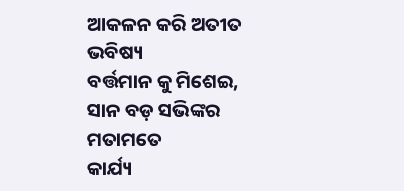ଆକଳନ କରି ଅତୀତ ଭବିଷ୍ୟ
ବର୍ତ୍ତମାନ କୁ ମିଶେଇ,
ସାନ ବଡ଼ ସଭିଙ୍କର ମତାମତେ
କାର୍ଯ୍ୟ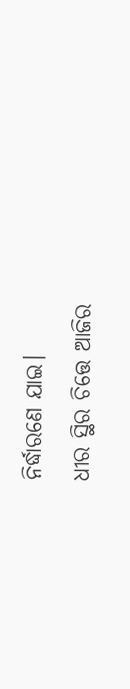ନିର୍ଦ୍ଧାରଣେ ଯାଇ।
ଧୀର ସ୍ଥିର ଚିତ୍ତେ ଆଜିର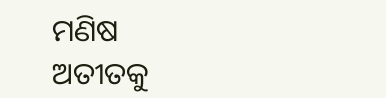ମଣିଷ
ଅତୀତକୁ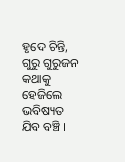ହୃଦେ ଚିନ୍ତି,
ଗୁରୁ ଗୁରୁଜନ କଥାକୁ ହେଜିଲେ
ଭବିଷ୍ୟତ ଯିବ ବଞ୍ଚି ।